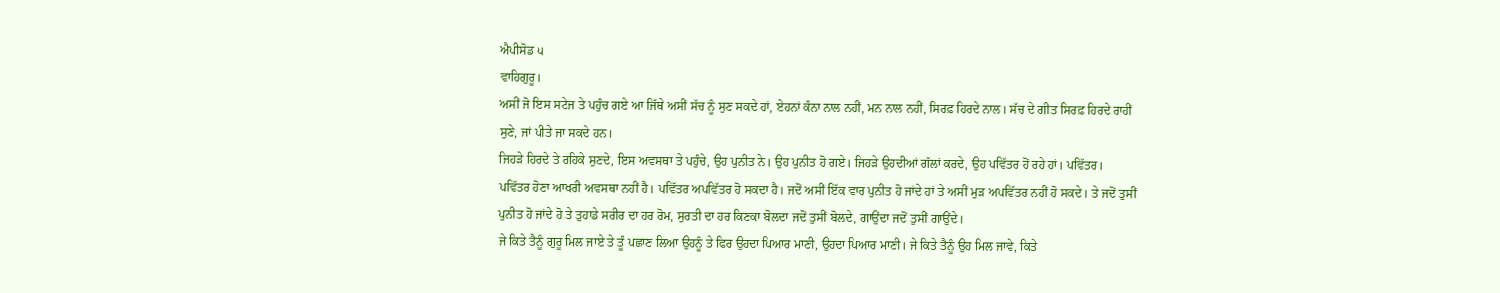ਐਪੀਸੋਡ ੫
ਵਾਹਿਗੁਰੂ।
ਅਸੀਂ ਜੋ ਇਸ ਸਟੇਜ ਤੇ ਪਹੁੰਚ ਗਏ ਆ ਜਿੱਥੇ ਅਸੀਂ ਸੱਚ ਨੂੰ ਸੁਣ ਸਕਦੇ ਹਾਂ, ਏਹਨਾਂ ਕੰਨਾ ਨਾਲ ਨਹੀਂ, ਮਨ ਨਾਲ ਨਹੀਂ, ਸਿਰਫ਼ ਹਿਰਦੇ ਨਾਲ। ਸੱਚ ਦੇ ਗੀਤ ਸਿਰਫ਼ ਹਿਰਦੇ ਰਾਹੀਂ ਸੁਣੇ, ਜਾਂ ਪੀਤੇ ਜਾ ਸਕਦੇ ਹਨ।
ਜਿਹੜੇ ਹਿਰਦੇ ਤੇ ਰਹਿਕੇ ਸੁਣਦੇ, ਇਸ ਅਵਸਥਾ ਤੇ ਪਹੁੰਚੇ, ਉਹ ਪੁਨੀਤ ਨੇ। ਉਹ ਪੁਨੀਤ ਹੋ ਗਏ। ਜਿਹੜੇ ਉਹਦੀਆਂ ਗੱਲਾਂ ਕਰਦੇ, ਉਹ ਪਵਿੱਤਰ ਹੋਂ ਰਹੇ ਹਾਂ। ਪਵਿੱਤਰ।
ਪਵਿੱਤਰ ਹੋਣਾ ਆਖਰੀ ਅਵਸਥਾ ਨਹੀਂ ਹੈ। ਪਵਿੱਤਰ ਅਪਵਿੱਤਰ ਹੋ ਸਕਦਾ ਹੈ। ਜਦੋਂ ਅਸੀਂ ਇੱਕ ਵਾਰ ਪੁਨੀਤ ਹੋ ਜਾਂਦੇ ਹਾਂ ਤੇ ਅਸੀਂ ਮੁੜ ਅਪਵਿੱਤਰ ਨਹੀਂ ਹੋ ਸਕਦੇ। ਤੇ ਜਦੋਂ ਤੁਸੀਂ ਪੁਨੀਤ ਹੋ ਜਾਂਦੇ ਹੋ ਤੇ ਤੁਹਾਡੇ ਸਰੀਰ ਦਾ ਹਰ ਰੋਮ, ਸੁਰਤੀ ਦਾ ਹਰ ਕਿਣਕਾ ਬੋਲਦਾ ਜਦੋਂ ਤੁਸੀਂ ਬੋਲਦੇ, ਗਾਉਂਦਾ ਜਦੋਂ ਤੁਸੀਂ ਗਾਉਂਦੇ।
ਜੇ ਕਿਤੇ ਤੈਨੂੰ ਗੁਰੂ ਮਿਲ ਜਾਏ ਤੇ ਤੂੰ ਪਛਾਣ ਲਿਆ ਉਹਨੂੰ ਤੇ ਫਿਰ ਉਹਦਾ ਪਿਆਰ ਮਾਣੀ, ਉਹਦਾ ਪਿਆਰ ਮਾਣੀ। ਜੇ ਕਿਤੇ ਤੈਨੂੰ ਉਹ ਮਿਲ ਜਾਵੇ, ਕਿਤੇ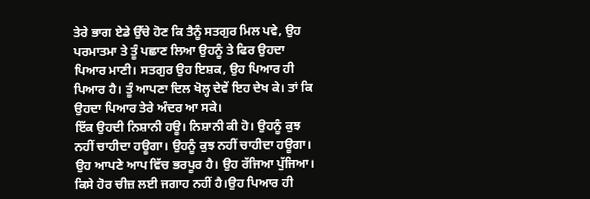ਤੇਰੇ ਭਾਗ ਏਡੇ ਉੱਚੇ ਹੋਣ ਕਿ ਤੈਨੂੰ ਸਤਗੁਰ ਮਿਲ ਪਵੇ, ਉਹ ਪਰਮਾਤਮਾ ਤੇ ਤੂੰ ਪਛਾਣ ਲਿਆ ਉਹਨੂੰ ਤੇ ਫਿਰ ਉਹਦਾ ਪਿਆਰ ਮਾਣੀ। ਸਤਗੁਰ ਉਹ ਇਸ਼ਕ, ਉਹ ਪਿਆਰ ਹੀ ਪਿਆਰ ਹੈ। ਤੂੰ ਆਪਣਾ ਦਿਲ ਖੋਲ੍ਹ ਦੇਵੇਂ ਇਹ ਦੇਖ ਕੇ। ਤਾਂ ਕਿ ਉਹਦਾ ਪਿਆਰ ਤੇਰੇ ਅੰਦਰ ਆ ਸਕੇ।
ਇੱਕ ਉਹਦੀ ਨਿਸ਼ਾਨੀ ਹਊ। ਨਿਸ਼ਾਨੀ ਕੀ ਹੋ। ਉਹਨੂੰ ਕੁਝ ਨਹੀਂ ਚਾਹੀਦਾ ਹਊਗਾ। ਉਹਨੂੰ ਕੁਝ ਨਹੀਂ ਚਾਹੀਦਾ ਹਊਗਾ। ਉਹ ਆਪਣੇ ਆਪ ਵਿੱਚ ਭਰਪੂਰ ਹੈ। ਉਹ ਰੱਜਿਆ ਪੁੱਜਿਆ। ਕਿਸੇ ਹੋਰ ਚੀਜ਼ ਲਈ ਜਗਾਹ ਨਹੀਂ ਹੈ।ਉਹ ਪਿਆਰ ਹੀ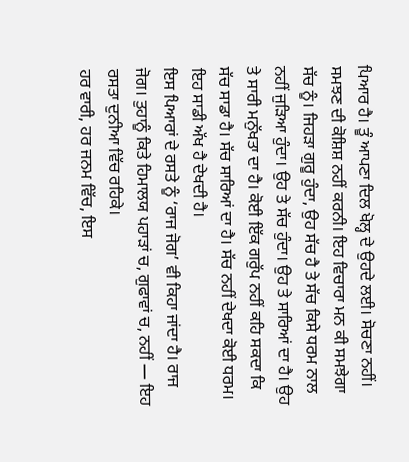ਪਿਆਰ ਹੈ। ਤੂੰ ਆਪਣਾ ਦਿਲ ਖੋਲ੍ਹ ਦੇ ਉਹਦੇ ਲਈ। ਸੋਚਣਾ ਨਹੀਂ। ਸਮਝਣ ਦੀ ਕੋਸ਼ਿਸ਼ ਨਹੀਂ ਕਰਨੀ। ਇਹ ਵਿਚਾਰਾ ਮਨ ਕੀ ਸਮਝੇਗਾ ਸੱਚ ਨੂੰ। ਜਿਹੜਾ ਗੁਰੂ ਹੁੰਦਾ, ਉਹ ਸੱਚ ਹੈ ਤੇ ਸੱਚ ਕਿਸੇ ਧਰਮ ਨਾਲ ਨਹੀਂ ਜੁੜਿਆ ਹੁੰਦਾ। ਉਹ ਤੇ ਸੱਚ ਹੁੰਦਾ। ਉਹ ਤੇ ਸਾਰਿਆਂ ਦਾ ਹੈ। ਉਹ ਤੇ ਸਾਰੀ ਮਨੁੱਖਤਾ ਦਾ ਹੈ। ਕੋਈ ਇੱਕ ਗਰੁੱਪ ਨਹੀਂ ਕਹਿ ਸਕਦਾ ਕਿ ਸੱਚ ਸਾਡਾ ਹੈ। ਸੱਚ ਸਾਰਿਆਂ ਦਾ ਹੈ। ਸੱਚ ਨਹੀਂ ਦੇਖਦਾ ਕੋਈ ਧਰਮ। ਇਹ ਸਾਡੀ ਅੱਖ ਹੈ ਦੇਖਦੀ ਹੈ।
ਇਸ ਪਿਆਰਾਂ ਦੇ ਰਸਤੇ ਨੂੰ ‘ਰਾਜ ਜੋਗ’ ਵੀ ਕਿਹਾ ਜਾਂਦਾ ਹੈ। ਰਾਜ ਜੋਗ। ਤੁਹਾਨੂੰ ਕਿਤੇ ਹਿਮਾਲਯ ਪਹਾੜਾਂ ਚ, ਗੁਫਾਵਾਂ ਚ, ਨਹੀਂ — ਇਹ ਰਸਤਾ ਦੁਨੀਆ ਵਿੱਚ ਰਹਿਕੇ।
ਹਰ ਵਾਰੀ, ਹਰ ਜਨਮ ਵਿੱਚ, ਇਸ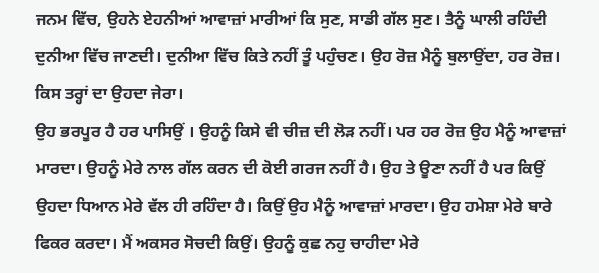ਜਨਮ ਵਿੱਚ, ਉਹਨੇ ਏਹਨੀਆਂ ਆਵਾਜ਼ਾਂ ਮਾਰੀਆਂ ਕਿ ਸੁਣ, ਸਾਡੀ ਗੱਲ ਸੁਣ। ਤੈਨੂੰ ਘਾਲੀ ਰਹਿੰਦੀ ਦੁਨੀਆ ਵਿੱਚ ਜਾਣਦੀ। ਦੁਨੀਆ ਵਿੱਚ ਕਿਤੇ ਨਹੀਂ ਤੂੰ ਪਹੁੰਚਣ। ਉਹ ਰੋਜ਼ ਮੈਨੂੰ ਬੁਲਾਉਂਦਾ, ਹਰ ਰੋਜ਼। ਕਿਸ ਤਰ੍ਹਾਂ ਦਾ ਉਹਦਾ ਜੇਰਾ।
ਉਹ ਭਰਪੂਰ ਹੈ ਹਰ ਪਾਸਿਉਂ । ਉਹਨੂੰ ਕਿਸੇ ਵੀ ਚੀਜ਼ ਦੀ ਲੋੜ ਨਹੀਂ। ਪਰ ਹਰ ਰੋਜ਼ ਉਹ ਮੈਨੂੰ ਆਵਾਜ਼ਾਂ ਮਾਰਦਾ। ਉਹਨੂੰ ਮੇਰੇ ਨਾਲ ਗੱਲ ਕਰਨ ਦੀ ਕੋਈ ਗਰਜ ਨਹੀਂ ਹੈ। ਉਹ ਤੇ ਊਣਾ ਨਹੀਂ ਹੈ ਪਰ ਕਿਉਂ ਉਹਦਾ ਧਿਆਨ ਮੇਰੇ ਵੱਲ ਹੀ ਰਹਿੰਦਾ ਹੈ। ਕਿਉਂ ਉਹ ਮੈਨੂੰ ਆਵਾਜ਼ਾਂ ਮਾਰਦਾ। ਉਹ ਹਮੇਸ਼ਾ ਮੇਰੇ ਬਾਰੇ ਫਿਕਰ ਕਰਦਾ। ਮੈਂ ਅਕਸਰ ਸੋਚਦੀ ਕਿਉਂ। ਉਹਨੂੰ ਕੁਛ ਨਹੁ ਚਾਹੀਦਾ ਮੇਰੇ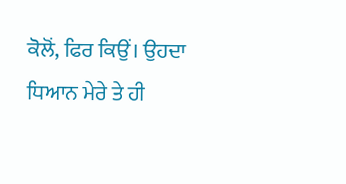ਕੋਲੋਂ, ਫਿਰ ਕਿਉਂ। ਉਹਦਾ ਧਿਆਨ ਮੇਰੇ ਤੇ ਹੀ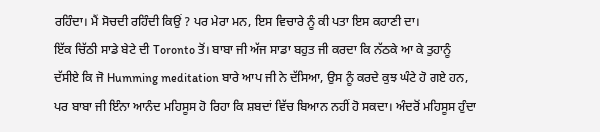ਰਹਿੰਦਾ। ਮੈਂ ਸੋਚਦੀ ਰਹਿੰਦੀ ਕਿਉਂ ? ਪਰ ਮੇਰਾ ਮਨ, ਇਸ ਵਿਚਾਰੇ ਨੂੰ ਕੀ ਪਤਾ ਇਸ ਕਹਾਣੀ ਦਾ।
ਇੱਕ ਚਿੱਠੀ ਸਾਡੇ ਬੇਟੇ ਦੀ Toronto ਤੋਂ। ਬਾਬਾ ਜੀ ਅੱਜ ਸਾਡਾ ਬਹੁਤ ਜੀ ਕਰਦਾ ਕਿ ਨੱਠਕੇ ਆ ਕੇ ਤੁਹਾਨੂੰ ਦੱਸੀਏ ਕਿ ਜੋ Humming meditation ਬਾਰੇ ਆਪ ਜੀ ਨੇ ਦੱਸਿਆ, ਉਸ ਨੂੰ ਕਰਦੇ ਕੁਝ ਘੰਟੇ ਹੋ ਗਏ ਹਨ, ਪਰ ਬਾਬਾ ਜੀ ਇੰਨਾ ਆਨੰਦ ਮਹਿਸੂਸ ਹੋ ਰਿਹਾ ਕਿ ਸ਼ਬਦਾਂ ਵਿੱਚ ਬਿਆਨ ਨਹੀਂ ਹੋ ਸਕਦਾ। ਅੰਦਰੋਂ ਮਹਿਸੂਸ ਹੁੰਦਾ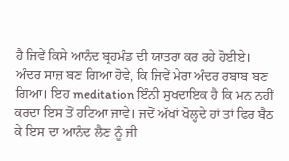ਹੈ ਜਿਵੇਂ ਕਿਸੇ ਆਨੰਦ ਬ੍ਰਹਮੰਡ ਦੀ ਯਾਤਰਾ ਕਰ ਰਹੇ ਹੋਈਏ। ਅੰਦਰ ਸਾਜ਼ ਬਣ ਗਿਆ ਹੋਵੇ, ਕਿ ਜਿਵੇਂ ਮੇਰਾ ਅੰਦਰ ਰਬਾਬ ਬਣ ਗਿਆ। ਇਹ meditation ਇੰਨੀ ਸੁਖਦਾਇਕ ਹੈ ਕਿ ਮਨ ਨਹੀਂ ਕਰਦਾ ਇਸ ਤੋਂ ਹਟਿਆ ਜਾਵੇ। ਜਦੋਂ ਅੱਖਾਂ ਖੋਲ੍ਹਦੇ ਹਾਂ ਤਾਂ ਫਿਰ ਬੈਠ ਕੇ ਇਸ ਦਾ ਆਨੰਦ ਲੈਣ ਨੂੰ ਜੀ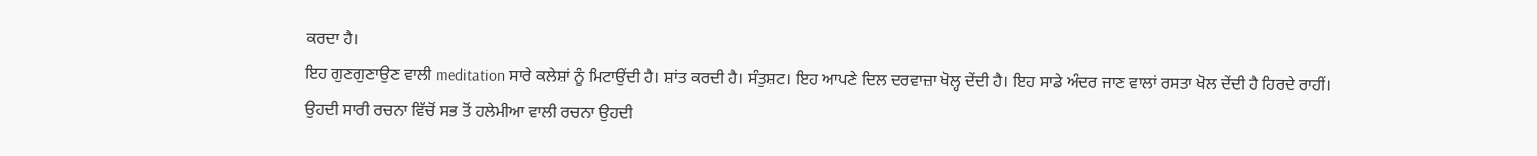ਕਰਦਾ ਹੈ।
ਇਹ ਗੁਣਗੁਣਾਉਣ ਵਾਲੀ meditation ਸਾਰੇ ਕਲੇਸ਼ਾਂ ਨੂੰ ਮਿਟਾਉਂਦੀ ਹੈ। ਸ਼ਾਂਤ ਕਰਦੀ ਹੈ। ਸੰਤੁਸ਼ਟ। ਇਹ ਆਪਣੇ ਦਿਲ ਦਰਵਾਜ਼ਾ ਖੋਲ੍ਹ ਦੇਂਦੀ ਹੈ। ਇਹ ਸਾਡੇ ਅੰਦਰ ਜਾਣ ਵਾਲਾਂ ਰਸਤਾ ਖੋਲ ਦੇਂਦੀ ਹੈ ਹਿਰਦੇ ਰਾਹੀਂ।
ਉਹਦੀ ਸਾਰੀ ਰਚਨਾ ਵਿੱਚੋਂ ਸਭ ਤੋਂ ਹਲੇਮੀਆ ਵਾਲੀ ਰਚਨਾ ਉਹਦੀ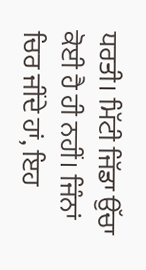ਧਰਤੀ। ਮਿੱਟੀ ਜਿੱਡਾ ਉੱਚਾ ਕੋਈ ਹੈ ਹੀ ਨਹੀਂ। ਜਿੰਨਾਂ ਚਿਰ ਜੀਂਦੇ ਹਾਂ, ਇਹ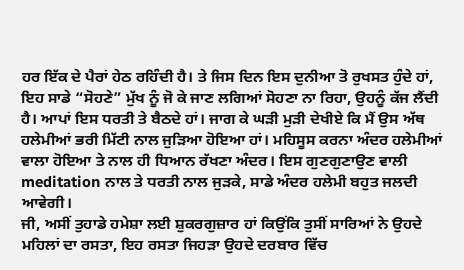ਹਰ ਇੱਕ ਦੇ ਪੈਰਾਂ ਹੇਠ ਰਹਿੰਦੀ ਹੈ। ਤੇ ਜਿਸ ਦਿਨ ਇਸ ਦੁਨੀਆ ਤੋ ਰੁਖਸਤ ਹੁੰਦੇ ਹਾਂ, ਇਹ ਸਾਡੇ “ਸੋਹਣੇ” ਮੁੱਖ ਨੂੰ ਜੋ ਕੇ ਜਾਣ ਲਗਿਆਂ ਸੋਹਣਾ ਨਾ ਰਿਹਾ, ਉਹਨੂੰ ਕੱਜ ਲੈਂਦੀ ਹੈ। ਆਪਾਂ ਇਸ ਧਰਤੀ ਤੇ ਬੈਠਦੇ ਹਾਂ। ਜਾਗ ਕੇ ਘੜੀ ਮੁੜੀ ਦੇਖੀਏ ਕਿ ਮੈਂ ਉਸ ਅੱਥ ਹਲੇਮੀਆਂ ਭਰੀ ਮਿੱਟੀ ਨਾਲ ਜੁੜਿਆ ਹੋਇਆ ਹਾਂ। ਮਹਿਸੂਸ ਕਰਨਾ ਅੰਦਰ ਹਲੇਮੀਆਂ ਵਾਲਾ ਹੋਇਆ ਤੇ ਨਾਲ ਹੀ ਧਿਆਨ ਰੱਖਣਾ ਅੰਦਰ। ਇਸ ਗੁਣਗੁਣਾਉਣ ਵਾਲੀ meditation ਨਾਲ ਤੇ ਧਰਤੀ ਨਾਲ ਜੁੜਕੇ, ਸਾਡੇ ਅੰਦਰ ਹਲੇਮੀ ਬਹੁਤ ਜਲਦੀ ਆਵੇਗੀ।
ਜੀ, ਅਸੀਂ ਤੁਹਾਡੇ ਹਮੇਸ਼ਾ ਲਈ ਸ਼ੁਕਰਗੁਜ਼ਾਰ ਹਾਂ ਕਿਉਂਕਿ ਤੁਸੀਂ ਸਾਰਿਆਂ ਨੇ ਉਹਦੇ ਮਹਿਲਾਂ ਦਾ ਰਸਤਾ, ਇਹ ਰਸਤਾ ਜਿਹੜਾ ਉਹਦੇ ਦਰਬਾਰ ਵਿੱਚ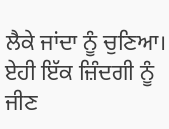ਲੈਕੇ ਜਾਂਦਾ ਨੂੰ ਚੁਣਿਆ। ਏਹੀ ਇੱਕ ਜ਼ਿੰਦਗੀ ਨੂੰ ਜੀਣ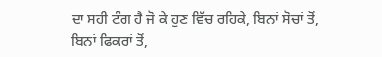ਦਾ ਸਹੀ ਟੰਗ ਹੈ ਜੋ ਕੇ ਹੁਣ ਵਿੱਚ ਰਹਿਕੇ, ਬਿਨਾਂ ਸੋਚਾਂ ਤੋਂ, ਬਿਨਾਂ ਫਿਕਰਾਂ ਤੋਂ,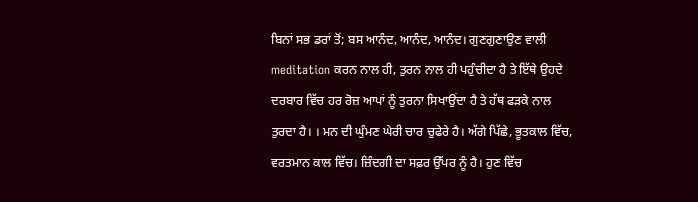ਬਿਨਾਂ ਸਭ ਡਰਾਂ ਤੋਂ; ਬਸ ਆਨੰਦ, ਆਨੰਦ, ਆਨੰਦ। ਗੁਣਗੁਣਾਉਣ ਵਾਲੀ meditation ਕਰਨ ਨਾਲ ਹੀ, ਤੁਰਨ ਨਾਲ ਹੀ ਪਹੁੰਚੀਦਾ ਹੈ ਤੇ ਇੱਥੇ ਉਹਦੇ ਦਰਬਾਰ ਵਿੱਚ ਹਰ ਰੋਜ਼ ਆਪਾਂ ਨੂੰ ਤੁਰਨਾ ਸਿਖਾਉਂਦਾ ਹੈ ਤੇ ਹੱਥ ਫੜਕੇ ਨਾਲ ਤੁਰਦਾ ਹੈ। । ਮਨ ਦੀ ਘੁੰਮਣ ਘੇਰੀ ਚਾਰ ਚੁਫੇਰੇ ਹੈ। ਅੱਗੇ ਪਿੱਛੇ, ਭੂਤਕਾਲ ਵਿੱਚ, ਵਰਤਮਾਨ ਕਾਲ ਵਿੱਚ। ਜ਼ਿੰਦਗੀ ਦਾ ਸਫ਼ਰ ਉੱਪਰ ਨੂੰ ਹੈ। ਹੁਣ ਵਿੱਚ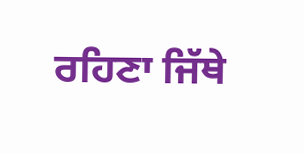ਰਹਿਣਾ ਜਿੱਥੇ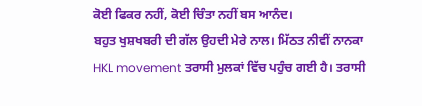ਕੋਈ ਫਿਕਰ ਨਹੀਂ, ਕੋਈ ਚਿੰਤਾ ਨਹੀਂ ਬਸ ਆਨੰਦ।
ਬਹੁਤ ਖੁਸ਼ਖਬਰੀ ਦੀ ਗੱਲ ਉਹਦੀ ਮੇਰੇ ਨਾਲ। ਮਿੱਠਤ ਨੀਵੀਂ ਨਾਨਕਾ HKL movement ਤਰਾਸੀ ਮੁਲਕਾਂ ਵਿੱਚ ਪਹੁੰਚ ਗਈ ਹੈ। ਤਰਾਸੀ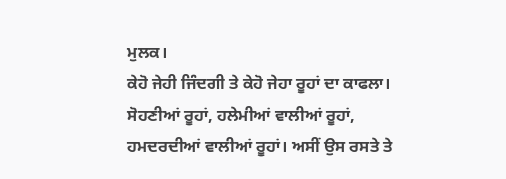ਮੁਲਕ।
ਕੇਹੋ ਜੇਹੀ ਜਿੰਦਗੀ ਤੇ ਕੇਹੋ ਜੇਹਾ ਰੂਹਾਂ ਦਾ ਕਾਫਲਾ। ਸੋਹਣੀਆਂ ਰੂਹਾਂ, ਹਲੇਮੀਆਂ ਵਾਲੀਆਂ ਰੂਹਾਂ, ਹਮਦਰਦੀਆਂ ਵਾਲੀਆਂ ਰੂਹਾਂ। ਅਸੀਂ ਉਸ ਰਸਤੇ ਤੇ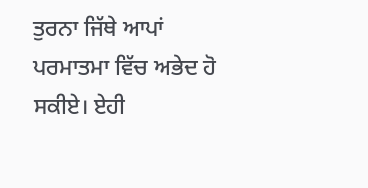ਤੁਰਨਾ ਜਿੱਥੇ ਆਪਾਂ ਪਰਮਾਤਮਾ ਵਿੱਚ ਅਭੇਦ ਹੋ ਸਕੀਏ। ਏਹੀ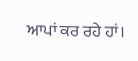ਆਪਾਂ ਕਰ ਰਹੇ ਹਾਂ।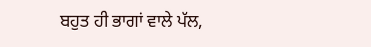ਬਹੁਤ ਹੀ ਭਾਗਾਂ ਵਾਲੇ ਪੱਲ,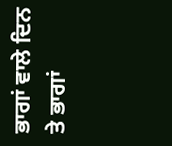ਭਾਗਾਂ ਵਾਲੇ ਦਿਨ ਤੇ ਭਾਗਾਂ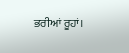ਭਰੀਆਂ ਰੂਹਾਂ।